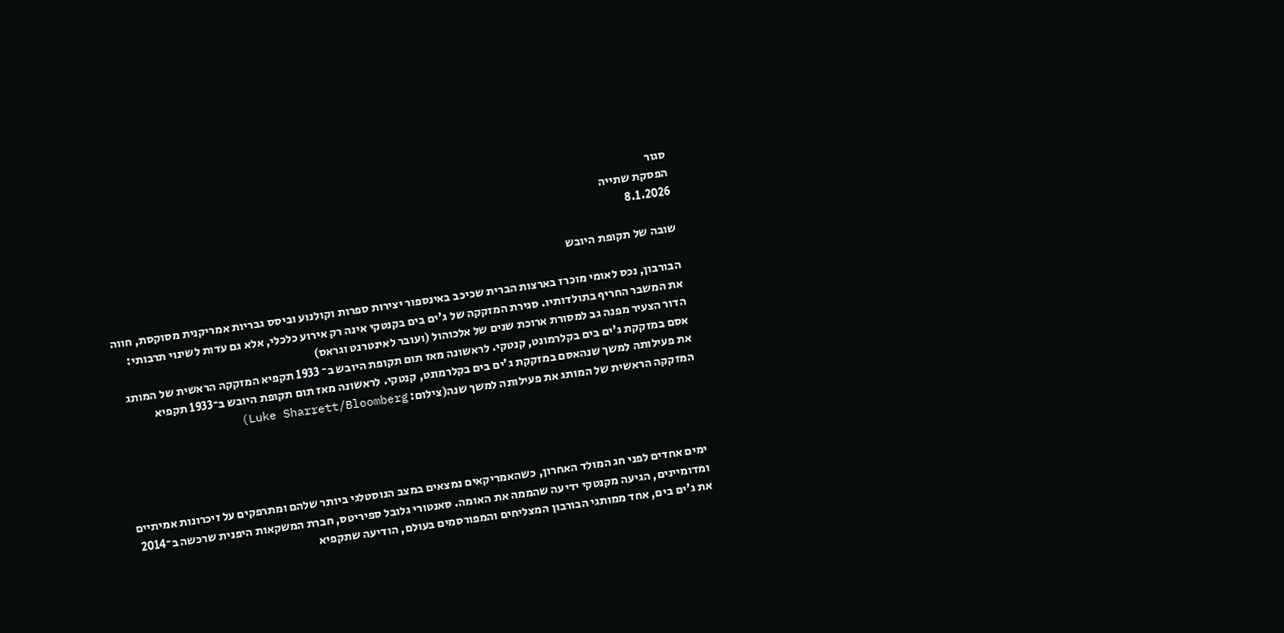סגור
הפסקת שתייה
8.1.2026

שובה של תקופת היובש

הבורבון, נכס לאומי מוכרז בארצות הברית שכיכב באינספור יצירות ספרות וקולנוע וביסס גבריות אמריקנית מסוקסת, חווה את המשבר החריף בתולדותיו. סגירת המזקקה של ג'ים בים בקנטקי אינה רק אירוע כלכלי, אלא גם עדות לשינוי תרבותי: הדור הצעיר מפנה גב למסורת ארוכת שנים של אלכוהול (ועובר לאינטרנט וגראס)
אסם במזקקת ג'ים בים בקלרמונט, קנטקי. לראשונה מאז תום תקופת היובש ב־ 1933 תקפיא המזקקה הראשית של המותג את פעילותה למשך שנהאסם במזקקת ג'ים בים בקלרמונט, קנטקי. לראשונה מאז תום תקופת היובש ב־1933 תקפיא המזקקה הראשית של המותג את פעילותה למשך שנה(צילום: Luke Sharrett/Bloomberg)




ימים אחדים לפני חג המולד האחרון, כשהאמריקאים נמצאים במצב הנוסטלגי ביותר שלהם ומתרפקים על זיכרונות אמיתיים ומדומיינים, הגיעה מקנטקי ידיעה שהממה את האומה. סאנטורי גלובל ספיריטס, חברת המשקאות היפנית שרכשה ב־2014 את ג'ים בים, אחד ממותגי הבורבון המצליחים והמפורסמים בעולם, הודיעה שתקפיא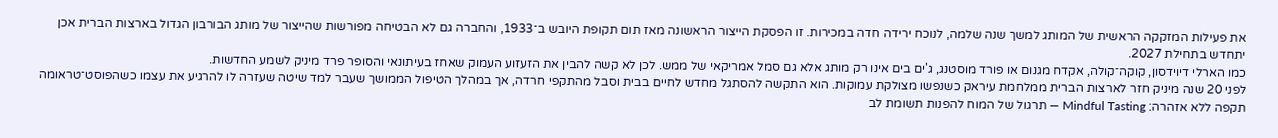את פעילות המזקקה הראשית של המותג למשך שנה שלמה, לנוכח ירידה חדה במכירות. זו הפסקת הייצור הראשונה מאז תום תקופת היובש ב־1933, והחברה גם לא הבטיחה מפורשות שהייצור של מותג הבורבון הגדול בארצות הברית אכן יתחדש בתחילת 2027.
כמו הארלי דיוידסון, קוקה־קולה, אקדח מגנום או פורד מוסטנג, ג'ים בים אינו רק מותג אלא גם סמל אמריקאי של ממש. לכן לא קשה להבין את הזעזוע העמוק שאחז בעיתונאי והסופר פרד מיניק לשמע החדשות.
לפני 20 שנה מיניק חזר לארצות הברית ממלחמת עיראק כשנפשו מצולקת עמוקות. הוא התקשה להסתגל מחדש לחיים בבית וסבל מהתקפי חרדה, אך במהלך הטיפול הממושך שעבר למד שיטה שעזרה לו להרגיע את עצמו כשהפוסט־טראומה תקפה ללא אזהרה: Mindful Tasting — תרגול של המוח להפנות תשומת לב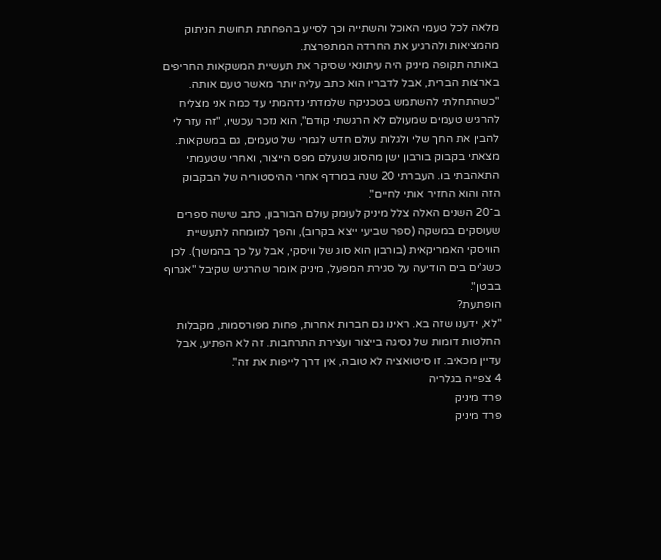מלאה לכל טעמי האוכל והשתייה וכך לסייע בהפחתת תחושת הניתוק מהמציאות ולהרגיע את החרדה המתפרצת.
באותה תקופה מיניק היה עיתונאי שסיקר את תעשיית המשקאות החריפים בארצות הברית, אבל לדבריו הוא כתב עליה יותר מאשר טעם אותה. "כשהתחלתי להשתמש בטכניקה שלמדתי נדהמתי עד כמה אני מצליח להרגיש טעמים שמעולם לא הרגשתי קודם", הוא נזכר עכשיו, "זה עזר לי להבין את החך שלי ולגלות עולם חדש לגמרי של טעמים, גם במשקאות. מצאתי בקבוק בורבון ישן מהסוג שנעלם מפס הייצור, ואחרי שטעמתי התאהבתי בו. העברתי 20 שנה במרדף אחרי ההיסטוריה של הבקבוק הזה והוא החזיר אותי לחיים".
ב־20 השנים האלה צלל מיניק לעומק עולם הבורבון, כתב שישה ספרים שעוסקים במשקה (ספר שביעי ייצא בקרוב), והפך למומחה לתעשיית הוויסקי האמריקאית (בורבון הוא סוג של וויסקי, אבל על כך בהמשך). לכן כשג'ים בים הודיעה על סגירת המפעל, מיניק אומר שהרגיש שקיבל "אגרוף בבטן".
הופתעת?
"לא, ידענו שזה בא. ראינו גם חברות אחרות, פחות מפורסמות, מקבלות החלטות דומות של נסיגה בייצור ועצירת התרחבות. זה לא הפתיע, אבל עדיין מכאיב. זו סיטואציה לא טובה, אין דרך לייפות את זה".
4 צפייה בגלריה
פרד מיניק
פרד מיניק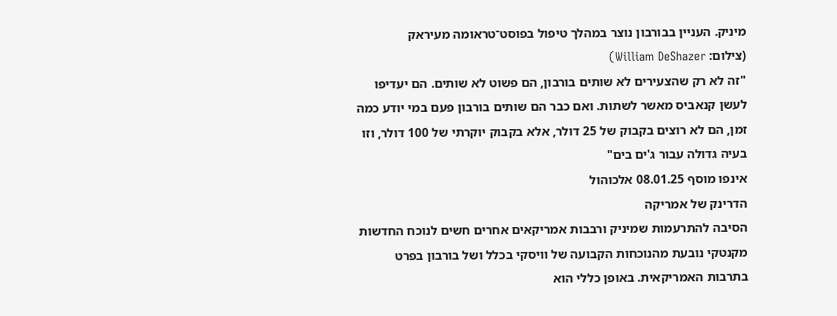מיניק. העניין בבורבון נוצר במהלך טיפול בפוסט־טראומה מעיראק
(צילום: William DeShazer)
"זה לא רק שהצעירים לא שותים בורבון, הם פשוט לא שותים. הם יעדיפו לעשן קנאביס מאשר לשתות. ואם כבר הם שותים בורבון פעם במי יודע כמה זמן, הם לא רוצים בקבוק של 25 דולר, אלא בקבוק יוקרתי של 100 דולר, וזו בעיה גדולה עבור ג'ים בים"
אינפו מוסף 08.01.25 אלכוהול
הדרינק של אמריקה
הסיבה להתרעמות שמיניק ורבבות אמריקאים אחרים חשים לנוכח החדשות מקנטקי נובעת מהנוכחות הקבועה של וויסקי בכלל ושל בורבון בפרט בתרבות האמריקאית. באופן כללי הוא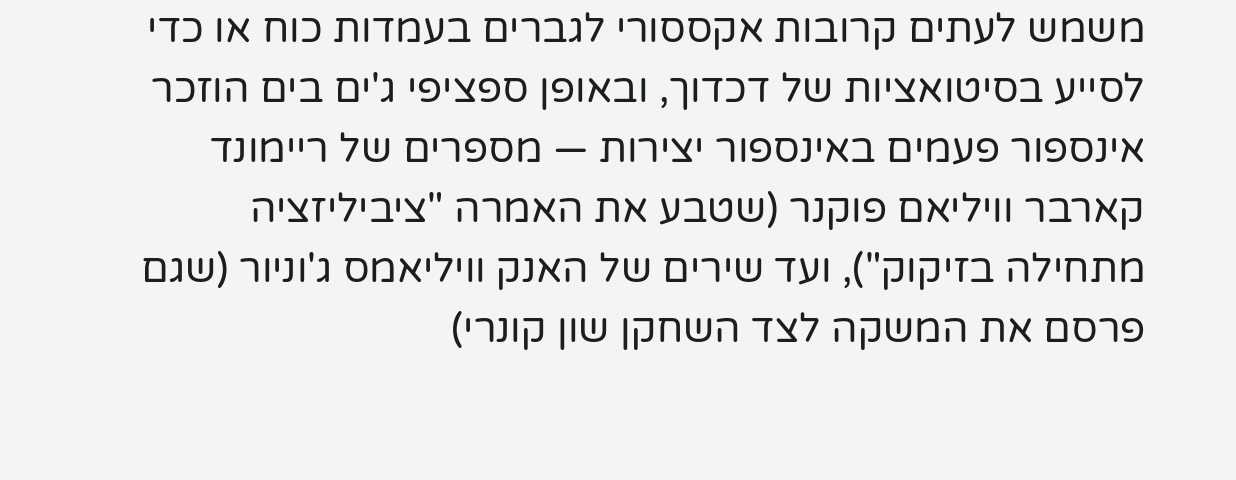משמש לעתים קרובות אקססורי לגברים בעמדות כוח או כדי לסייע בסיטואציות של דכדוך, ובאופן ספציפי ג'ים בים הוזכר אינספור פעמים באינספור יצירות — מספרים של ריימונד קארבר וויליאם פוקנר (שטבע את האמרה "ציביליזציה מתחילה בזיקוק"), ועד שירים של האנק וויליאמס ג'וניור (שגם פרסם את המשקה לצד השחקן שון קונרי)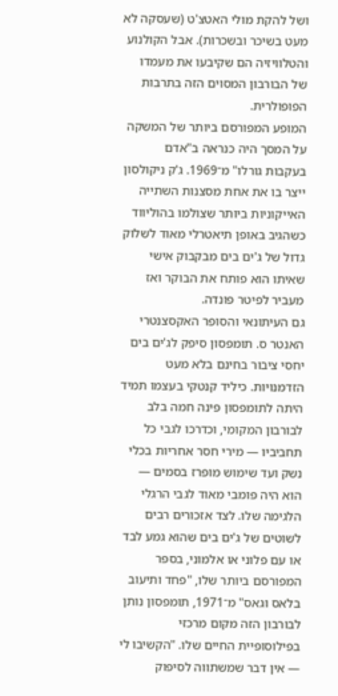ושל להקת מולי האטצ'ט (שעסקה לא מעט בשיכר ובשכרות). אבל הקולנוע והטלוויזיה הם שקיבעו את מעמדו של הבורבון המסוים הזה בתרבות הפופולרית.
המופע המפורסם ביותר של המשקה על המסך היה כנראה ב"אדם בעקבות גורלו" מ־1969. ג'ק ניקולסון ייצר בו את אחת מסצנות השתייה האייקוניות ביותר שצולמו בהוליווד כשהגיב באופן תיאטרלי מאוד לשלוק גדול של ג'ים בים מבקבוק אישי שאיתו הוא פותח את הבוקר ואז מעביר לפיטר פונדה.
גם העיתונאי והסופר האקסצנטרי האנטר ס. תומפסון סיפק לג'ים בים יחסי ציבור בחינם בלא מעט הזדמנויות. כיליד קנטקי בעצמו תמיד היתה לתומפסון פינה חמה בלב לבורבון המקומי, וכדרכו לגבי כל תחביביו — מירי חסר אחריות בכלי נשק ועד שימוש מופרז בסמים — הוא היה פומבי מאוד לגבי הרגלי הלגימה שלו. לצד אזכורים רבים לשוטים של ג'ים בים שהוא גמע לבד או עם פלוני או אלמוני, בספר המפורסם ביותר שלו, "פחד ותיעוב בלאס וגאס" מ־1971, תומפסון נותן לבורבון הזה מקום מרכזי בפילוסופיית החיים שלו. "הקשיבו לי — אין דבר שמשתווה לסיפוק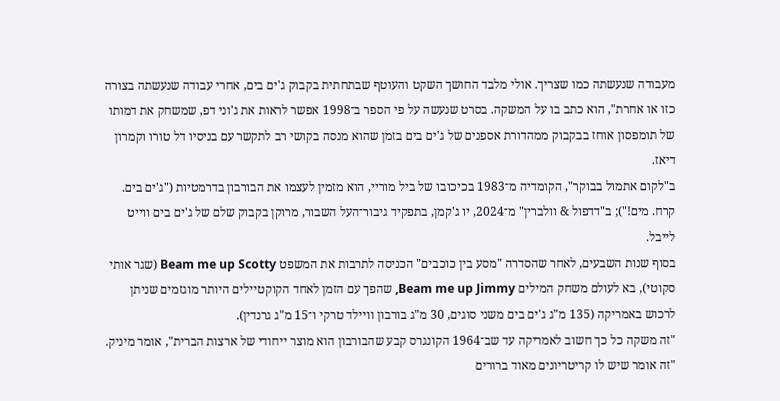מעבודה שנעשתה כמו שצריך. אולי מלבד החושך השקט והעוטף שבתחתית בקבוק ג'ים בים, אחרי עבודה שנעשתה בצורה כזו או אחרת", הוא כתב בו על המשקה. בסרט שנעשה על פי הספר ב־1998 אפשר לראות את ג'וני דפ, שמשחק את דמותו של תומפסון אוחז בבקבוק ממהדורת אספנים של ג'ים בים בזמן שהוא מנסה בקושי רב לתקשר עם בניסיו דל טורו וקמרון דיאז.
ב"לקום אתמול בבוקר", הקומדיה מ־1983 בכיכובו של ביל מוריי, הוא מזמין לעצמו את הבורבון בדרמטיות ("ג'ים בים. קרח. מים!"); ב"דדפול & וולברין" מ־2024, יו ג'קמן, בתפקיד גיבור־העל השבור, מרוקן בקבוק שלם של ג'ים בים ווייט לייבל.
בסוף שנות השבעים, לאחר שהסדרה "מסע בין כוכבים" הכניסה לתרבות את המשפט Beam me up Scotty (שגר אותי סקוטי), בא לעולם משחק המילים Beam me up Jimmy, שהפך עם הזמן לאחד הקוקטיילים היותר מוגזמים שניתן לרכוש באמריקה (135 מ"ג ג'ים בים משני סוגים, 30 מ"ג בורבון וויילד טרקי ו־15 מ"ג גרנדין).
"זה משקה כל כך חשוב לאמריקה עד שב־1964 הקונגרס קבע שהבורבון הוא מוצר ייחודי של ארצות הברית", אומר מיניק. "זה אומר שיש לו קריטריונים מאוד ברורים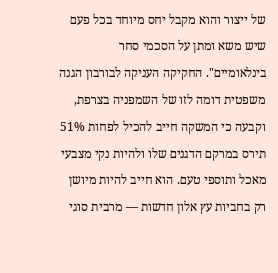של ייצור והוא מקבל יחס מיוחד בכל פעם שיש משא ומתן על הסכמי סחר בינלאומיים". החקיקה העניקה לבורבון הגנה משפטית דומה לזו של השמפניה בצרפת, וקבעה כי המשקה חייב להכיל לפחות 51% תירס במרקם הדגנים שלו ולהיות נקי מצבעי מאכל ותוספי טעם. הוא חייב להיות מיושן רק בחביות עץ אלון חדשות — מרבית סוגי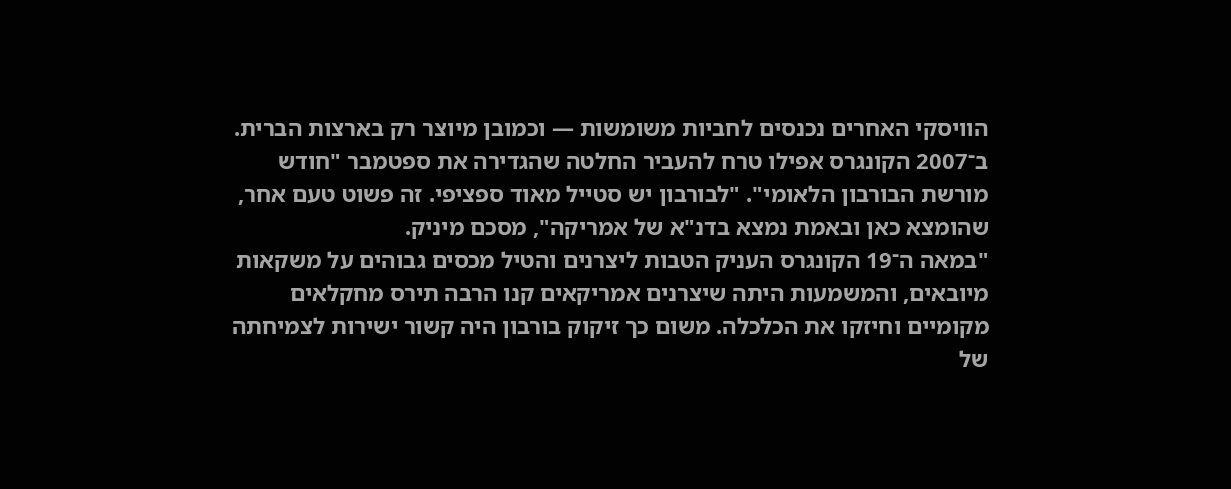הוויסקי האחרים נכנסים לחביות משומשות — וכמובן מיוצר רק בארצות הברית. ב־2007 הקונגרס אפילו טרח להעביר החלטה שהגדירה את ספטמבר "חודש מורשת הבורבון הלאומי". "לבורבון יש סטייל מאוד ספציפי. זה פשוט טעם אחר, שהומצא כאן ובאמת נמצא בדנ"א של אמריקה", מסכם מיניק.
"במאה ה־19 הקונגרס העניק הטבות ליצרנים והטיל מכסים גבוהים על משקאות מיובאים, והמשמעות היתה שיצרנים אמריקאים קנו הרבה תירס מחקלאים מקומיים וחיזקו את הכלכלה. משום כך זיקוק בורבון היה קשור ישירות לצמיחתה של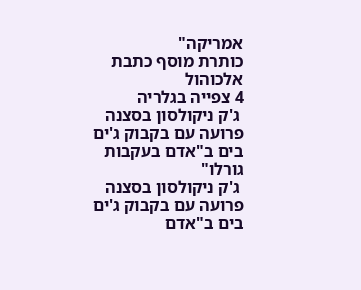אמריקה"
כותרת מוסף כתבת אלכוהול
4 צפייה בגלריה
 ג'ק ניקולסון בסצנה פרועה עם בקבוק ג'ים בים ב"אדם בעקבות גורלו"
 ג'ק ניקולסון בסצנה פרועה עם בקבוק ג'ים בים ב"אדם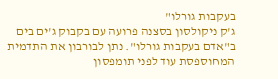בעקבות גורלו"
ג'ק ניקולסון בסצנה פרועה עם בקבוק ג'ים בים ב"אדם בעקבות גורלו". נתן לבורבון את התדמית המחוספסת עוד לפני תומפסון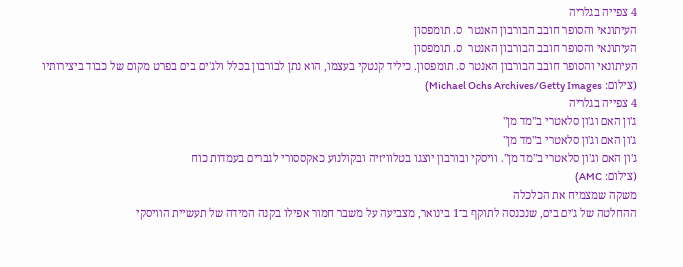4 צפייה בגלריה
העיתונאי והסופר חובב הבורבון האנטר  ס. תומפסון
העיתונאי והסופר חובב הבורבון האנטר  ס. תומפסון
העיתונאי והסופר חובב הבורבון האנטר ס. תומפסון. כיליד קנטקי בעצמו, הוא נתן לבורבון בכלל ולג'ים בים בפרט מקום של כבוד ביצירותיו
(צילום: Michael Ochs Archives/Getty Images)
4 צפייה בגלריה
ג'ון האם וג'ון סלאטרי ב"מד מן"
ג'ון האם וג'ון סלאטרי ב"מד מן"
ג'ון האם וג'ון סלאטרי ב"מד מן". וויסקי ובורבון יוצגו בטלוויזיה ובקולנוע כאקססורי לגברים בעמדות כוח
(צילום: AMC)
משקה שמצמיח את הכלכלה
ההחלטה של ג'ים בים, שנכנסה לתוקף ב־1 בינואר, מצביעה על משבר חמור אפילו בקנה המידה של תעשיית הוויסקי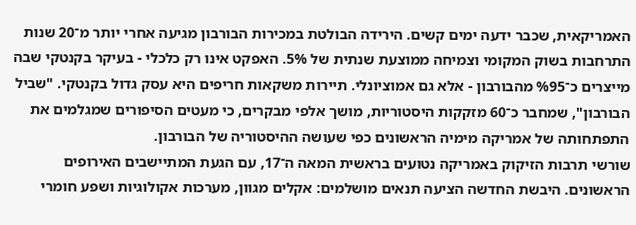האמריקאית, שכבר ידעה ימים קשים. הירידה הבולטת במכירות הבורבון מגיעה אחרי יותר מ־20 שנות התרחבות בשוק המקומי וצמיחה ממוצעת שנתית של 5%. האפקט אינו רק כלכלי - בעיקר בקנטקי שבה מייצרים כ־%95 מהבורבון - אלא גם אמוציונלי. תיירות משקאות חריפים היא עסק גדול בקנטקי. "שביל הבורבון", שמחבר כ־60 מזקקות היסטוריות, מושך אלפי מבקרים, כי מעטים הסיפורים שמגלמים את התפתחותה של אמריקה מימיה הראשונים כפי שעושה ההיסטוריה של הבורבון.
שורשי תרבות הזיקוק באמריקה נטועים בראשית המאה ה־17, עם הגעת המתיישבים האירופים הראשונים. היבשת החדשה הציעה תנאים מושלמים: אקלים מגוון, מערכות אקולוגיות ושפע חומרי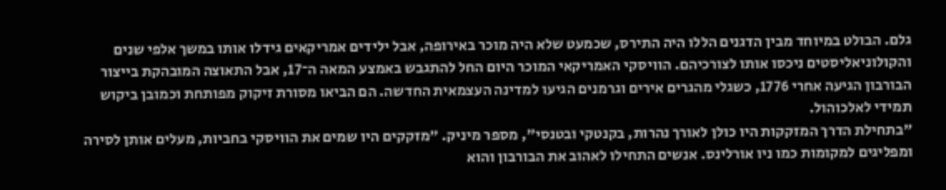גלם. הבולט במיוחד מבין הדגנים הללו היה התירס, שכמעט שלא היה מוכר באירופה, אבל ילידים אמריקאים גידלו אותו במשך אלפי שנים והקולוניאליסטים ניכסו אותו לצורכיהם. הוויסקי האמריקאי המוכר היום החל להתגבש באמצע המאה ה־17, אבל התאוצה המובהקת בייצור הבורבון הגיעה אחרי 1776, כשגלי מהגרים אירים וגרמנים הגיעו למדינה העצמאית החדשה. הם הביאו מסורת זיקוק מפותחת וכמובן ביקוש תמידי לאלכוהול.
"בתחילת הדרך המזקקות היו כולן לאורך נהרות, בקנטקי ובטנסי", מספר מיניק. "מזקקים היו שמים את הוויסקי בחביות, מעלים אותן לסירה ומפליגים למקומות כמו ניו אורלינס. אנשים התחילו לאהוב את הבורבון והוא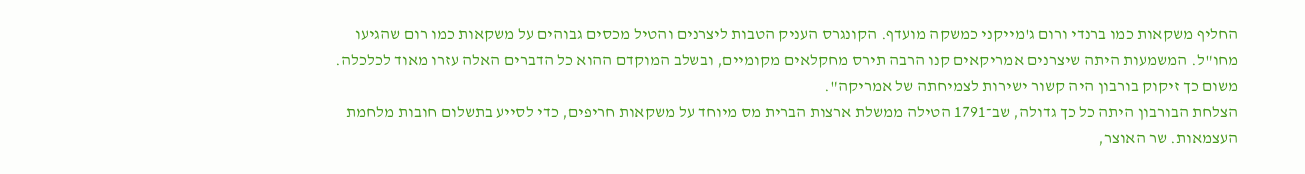החליף משקאות כמו ברנדי ורום ג'מייקני כמשקה מועדף. הקונגרס העניק הטבות ליצרנים והטיל מכסים גבוהים על משקאות כמו רום שהגיעו מחו"ל. המשמעות היתה שיצרנים אמריקאים קנו הרבה תירס מחקלאים מקומיים, ובשלב המוקדם ההוא כל הדברים האלה עזרו מאוד לכלכלה. משום כך זיקוק בורבון היה קשור ישירות לצמיחתה של אמריקה".
הצלחת הבורבון היתה כל כך גדולה, שב־1791 הטילה ממשלת ארצות הברית מס מיוחד על משקאות חריפים, כדי לסייע בתשלום חובות מלחמת העצמאות. שר האוצר,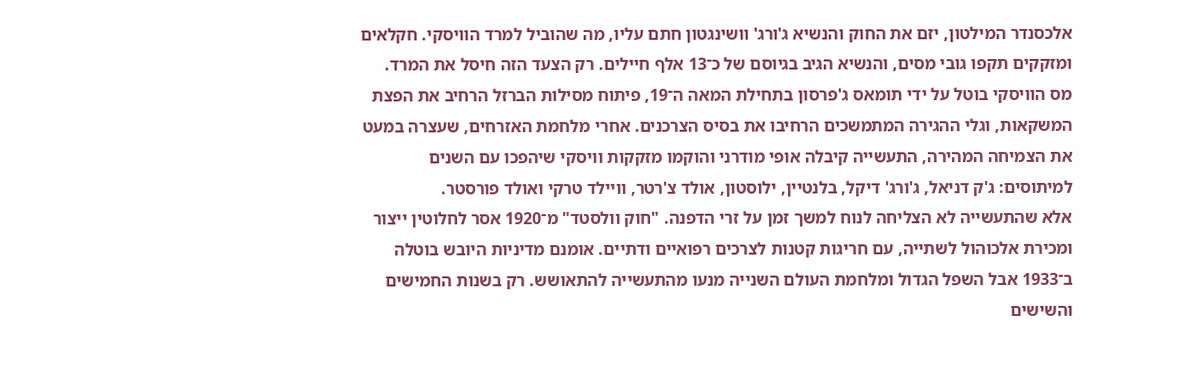אלכסנדר המילטון, יזם את החוק והנשיא ג'ורג' וושינגטון חתם עליו, מה שהוביל למרד הוויסקי. חקלאים ומזקקים תקפו גובי מסים, והנשיא הגיב בגיוסם של כ־13 אלף חיילים. רק הצעד הזה חיסל את המרד.
מס הוויסקי בוטל על ידי תומאס ג'פרסון בתחילת המאה ה־19, פיתוח מסילות הברזל הרחיב את הפצת המשקאות, וגלי ההגירה המתמשכים הרחיבו את בסיס הצרכנים. אחרי מלחמת האזרחים, שעצרה במעט את הצמיחה המהירה, התעשייה קיבלה אופי מודרני והוקמו מזקקות וויסקי שיהפכו עם השנים למיתוסים: ג'ק דניאל, ג'ורג' דיקל, בלנטיין, ילוסטון, אולד צ'רטר, וויילד טרקי ואולד פורסטר.
אלא שהתעשייה לא הצליחה לנוח למשך זמן על זרי הדפנה. "חוק וולסטד" מ־1920 אסר לחלוטין ייצור ומכירת אלכוהול לשתייה, עם חריגות קטנות לצרכים רפואיים ודתיים. אומנם מדיניות היובש בוטלה ב־1933 אבל השפל הגדול ומלחמת העולם השנייה מנעו מהתעשייה להתאושש. רק בשנות החמישים והשישים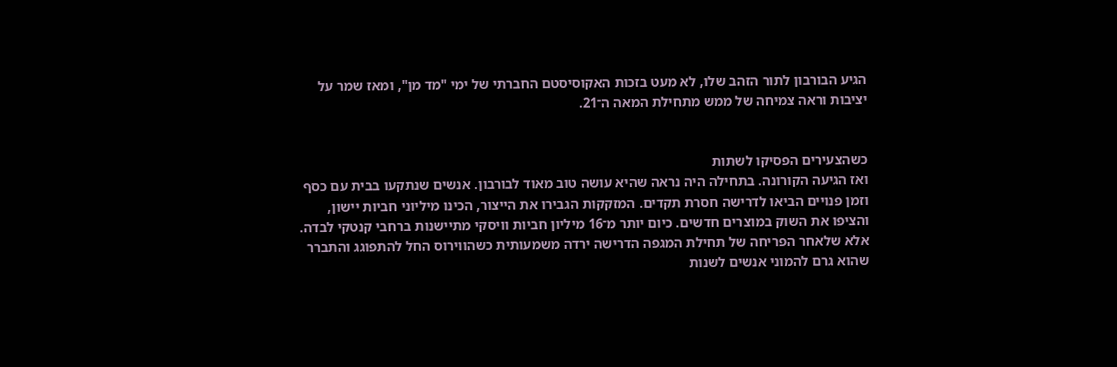הגיע הבורבון לתור הזהב שלו, לא מעט בזכות האקוסיסטם החברתי של ימי "מד מן", ומאז שמר על יציבות וראה צמיחה של ממש מתחילת המאה ה־21.


כשהצעירים הפסיקו לשתות
ואז הגיעה הקורונה. בתחילה היה נראה שהיא עושה טוב מאוד לבורבון. אנשים שנתקעו בבית עם כסף וזמן פנויים הביאו לדרישה חסרת תקדים. המזקקות הגבירו את הייצור, הכינו מיליוני חביות יישון, והציפו את השוק במוצרים חדשים. כיום יותר מ־16 מיליון חביות וויסקי מתיישנות ברחבי קנטקי לבדה.
אלא שלאחר הפריחה של תחילת המגפה הדרישה ירדה משמעותית כשהווירוס החל להתפוגג והתברר שהוא גרם להמוני אנשים לשנות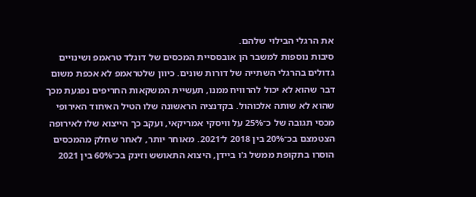את הרגלי הבילוי שלהם.
סיבות נוספות למשבר הן אובססיית המכסים של דונלד טראמפ ושינויים גדולים בהרגלי השתייה של דורות שונים. כיוון שלטראמפ לא אכפת משום דבר שהוא לא יכול להרוויח ממנו, תעשיית המשקאות החריפים נפגעת מכך שהוא לא שותה אלכוהול. בקדנציה הראשונה שלו הטיל האיחוד האירופי מכסי תגובה של כ־25% על וויסקי אמריקאי, ועקב כך הייצוא שלו לאירופה הצטמצם בכ־20% בין 2018 ל־2021. מאוחר יותר, לאחר שחלק מהמכסים הוסרו בתקופת ממשל ג'ו ביידן, היצוא התאושש וזינק בכ־60% בין 2021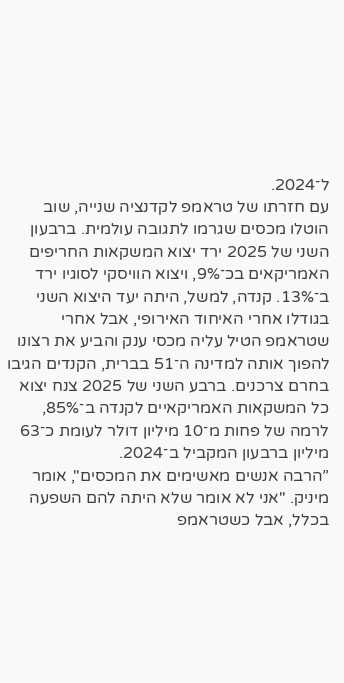ל־2024.
עם חזרתו של טראמפ לקדנציה שנייה, שוב הוטלו מכסים שגרמו לתגובה עולמית. ברבעון השני של 2025 ירד יצוא המשקאות החריפים האמריקאים בכ־9%, ויצוא הוויסקי לסוגיו ירד ב־13%. קנדה, למשל, היתה יעד היצוא השני בגודלו אחרי האיחוד האירופי, אבל אחרי שטראמפ הטיל עליה מכסי ענק והביע את רצונו להפוך אותה למדינה ה־51 בברית, הקנדים הגיבו בחרם צרכנים. ברבע השני של 2025 צנח יצוא כל המשקאות האמריקאיים לקנדה ב־85%, לרמה של פחות מ־10 מיליון דולר לעומת כ־63 מיליון ברבעון המקביל ב־2024.
”הרבה אנשים מאשימים את המכסים", אומר מיניק. "אני לא אומר שלא היתה להם השפעה בכלל, אבל כשטראמפ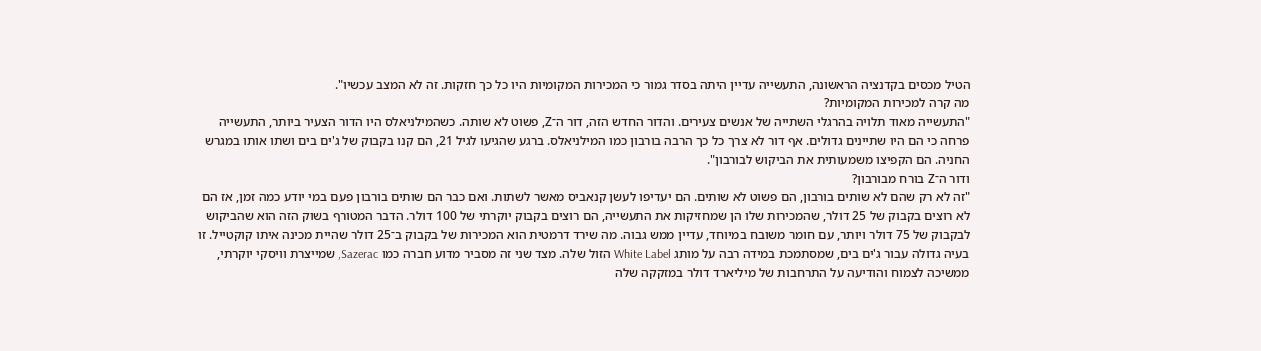הטיל מכסים בקדנציה הראשונה, התעשייה עדיין היתה בסדר גמור כי המכירות המקומיות היו כל כך חזקות. זה לא המצב עכשיו".
מה קרה למכירות המקומיות?
"התעשייה מאוד תלויה בהרגלי השתייה של אנשים צעירים. והדור החדש הזה, דור ה־Z, פשוט לא שותה. כשהמילניאלס היו הדור הצעיר ביותר, התעשייה פרחה כי הם היו שתיינים גדולים. אף דור לא צרך כל כך הרבה בורבון כמו המילניאלס. ברגע שהגיעו לגיל 21, הם קנו בקבוק של ג'ים בים ושתו אותו במגרש החניה. הם הקפיצו משמעותית את הביקוש לבורבון".
ודור ה־Z בורח מבורבון?
"זה לא רק שהם לא שותים בורבון, הם פשוט לא שותים. הם יעדיפו לעשן קנאביס מאשר לשתות. ואם כבר הם שותים בורבון פעם במי יודע כמה זמן, אז הם לא רוצים בקבוק של 25 דולר, שהמכירות שלו הן שמחזיקות את התעשייה, הם רוצים בקבוק יוקרתי של 100 דולר. הדבר המטורף בשוק הזה הוא שהביקוש לבקבוק של 75 דולר ויותר, עם חומר משובח במיוחד, עדיין ממש גבוה. מה שירד דרמטית הוא המכירות של בקבוק ב־25 דולר שהיית מכינה איתו קוקטייל. זו בעיה גדולה עבור ג'ים בים, שמסתמכת במידה רבה על מותג White Label הזול שלה. מצד שני זה מסביר מדוע חברה כמו Sazerac, שמייצרת וויסקי יוקרתי, ממשיכה לצמוח והודיעה על התרחבות של מיליארד דולר במזקקה שלה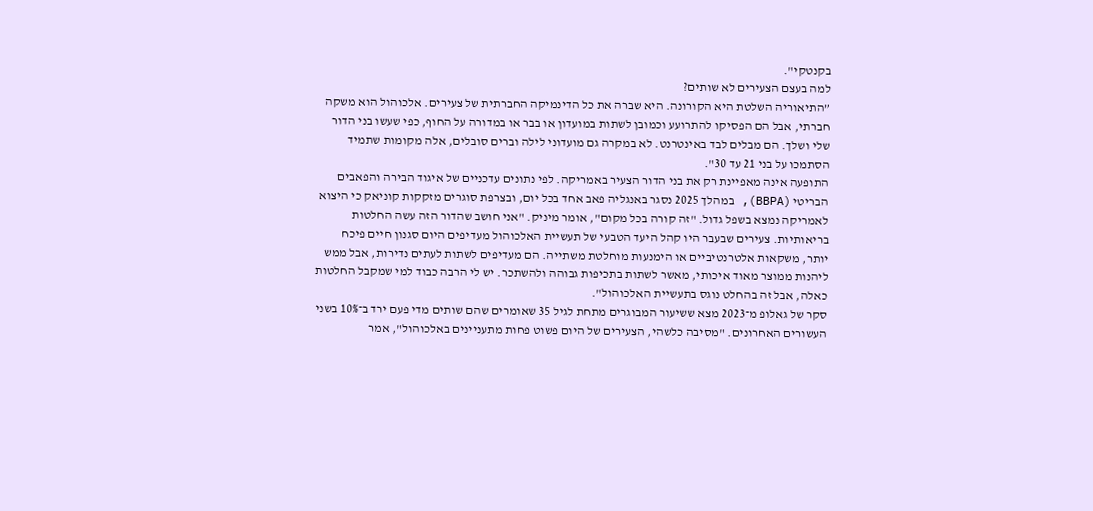בקנטקי".
למה בעצם הצעירים לא שותים?
”התיאוריה השלטת היא הקורונה. היא שברה את כל הדינמיקה החברתית של צעירים. אלכוהול הוא משקה חברתי, אבל הם הפסיקו להתרועע וכמובן לשתות במועדון או בבר או במדורה על החוף, כפי שעשו בני הדור שלי ושלך. הם מבלים לבד באינטרנט. לא במקרה גם מועדוני לילה וברים סובלים, אלה מקומות שתמיד הסתמכו על בני 21 עד 30".
התופעה אינה מאפיינת רק את בני הדור הצעיר באמריקה. לפי נתונים עדכניים של איגוד הבירה והפאבים הבריטי (BBPA), במהלך 2025 נסגר באנגליה פאב אחד בכל יום, ובצרפת סוגרים מזקקות קוניאק כי היצוא לאמריקה נמצא בשפל גדול. "זה קורה בכל מקום", אומר מיניק. "אני חושב שהדור הזה עשה החלטות בריאותיות. צעירים שבעבר היו קהל היעד הטבעי של תעשיית האלכוהול מעדיפים היום סגנון חיים פיכח יותר, משקאות אלטרנטיביים או הימנעות מוחלטת משתייה. הם מעדיפים לשתות לעתים נדירות, אבל ממש ליהנות ממוצר מאוד איכותי, מאשר לשתות בתכיפות גבוהה ולהשתכר. יש לי הרבה כבוד למי שמקבל החלטות כאלה, אבל זה בהחלט נוגס בתעשיית האלכוהול".
סקר של גאלופ מ־2023 מצא ששיעור המבוגרים מתחת לגיל 35 שאומרים שהם שותים מדי פעם ירד ב־10% בשני העשורים האחרונים. "מסיבה כלשהי, הצעירים של היום פשוט פחות מתעניינים באלכוהול", אמר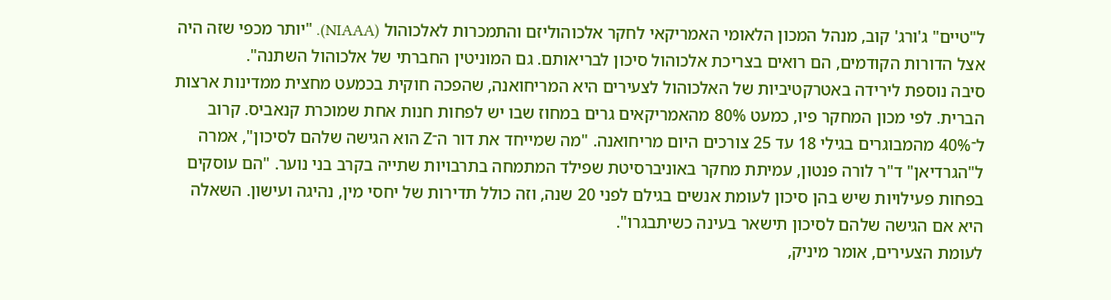ל"טיים" ג'ורג' קוב, מנהל המכון הלאומי האמריקאי לחקר אלכוהוליזם והתמכרות לאלכוהול (NIAAA). "יותר מכפי שזה היה אצל הדורות הקודמים, הם רואים בצריכת אלכוהול סיכון לבריאותם. גם המוניטין החברתי של אלכוהול השתנה".
סיבה נוספת לירידה באטרקטיביות של האלכוהול לצעירים היא המריחואנה, שהפכה חוקית בכמעט מחצית ממדינות ארצות הברית. לפי מכון המחקר פיו, כמעט 80% מהאמריקאים גרים במחוז שבו יש לפחות חנות אחת שמוכרת קנאביס. קרוב ל־40% מהמבוגרים בגילי 18 עד 25 צורכים היום מריחואנה. "מה שמייחד את דור ה־Z הוא הגישה שלהם לסיכון", אמרה ל"הגרדיאן" ד"ר לורה פנטון, עמיתת מחקר באוניברסיטת שפילד המתמחה בתרבויות שתייה בקרב בני נוער. "הם עוסקים בפחות פעילויות שיש בהן סיכון לעומת אנשים בגילם לפני 20 שנה, וזה כולל תדירות של יחסי מין, נהיגה ועישון. השאלה היא אם הגישה שלהם לסיכון תישאר בעינה כשיתבגרו".
לעומת הצעירים, אומר מיניק,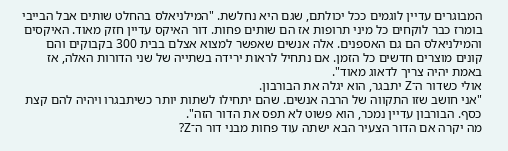המבוגרים עדיין לוגמים ככל יכולתם, שגם היא נחלשת. "המילניאלס בהחלט שותים אבל הבייבי בומרז כבר לוקחים כל מיני תרופות אז הם שותים פחות. דור האיקס עדיין חזק מאוד. האיקסים והמילניאלס הם גם האספנים. אלה אנשים שאפשר למצוא אצלם בבית 300 בקבוקים והם קונים מוצרים חדשים כל הזמן. אם נתחיל לראות ירידה בשתייה של שני הדורות האלה, אז באמת יהיה צריך לדאוג מאוד".
אולי כשדור ה־Z יתבגר, הוא יגלה את הבורבון.
"אני חושב שזו התקווה של הרבה אנשים. שהם יתחילו לשתות יותר כשיתבגרו ויהיה להם קצת כסף. הבורבון עדיין נמכר, הוא פשוט לא תפס את הדור הזה".
מה יקרה אם הדור הצעיר הבא ישתה עוד פחות מבני דור ה־Z?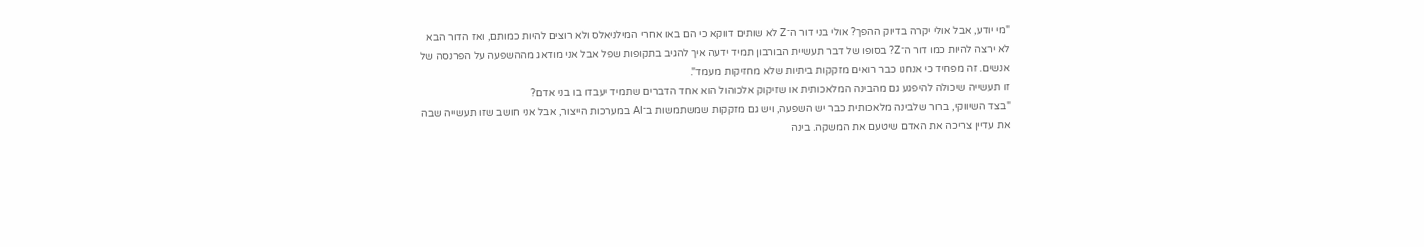"מי יודע, אבל אולי יקרה בדיוק ההפך? אולי בני דור ה־Z לא שותים דווקא כי הם באו אחרי המילניאלס ולא רוצים להיות כמותם, ואז הדור הבא לא ירצה להיות כמו דור ה־Z? בסופו של דבר תעשיית הבורבון תמיד ידעה איך להגיב בתקופות שפל אבל אני מודאג מההשפעה על הפרנסה של אנשים. זה מפחיד כי אנחנו כבר רואים מזקקות ביתיות שלא מחזיקות מעמד".
זו תעשייה שיכולה להיפגע גם מהבינה המלאכותית או שזיקוק אלכוהול הוא אחד הדברים שתמיד יעבדו בו בני אדם?
"בצד השיווקי, ברור שלבינה מלאכותית כבר יש השפעה, ויש גם מזקקות שמשתמשות ב־AI במערכות הייצור, אבל אני חושב שזו תעשייה שבה את עדיין צריכה את האדם שיטעם את המשקה. בינה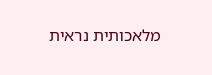מלאכותית נראית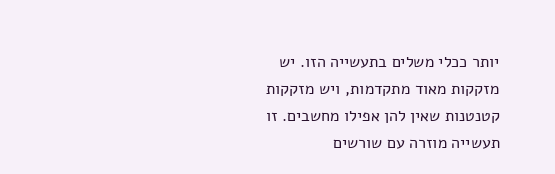יותר ככלי משלים בתעשייה הזו. יש מזקקות מאוד מתקדמות, ויש מזקקות קטנטנות שאין להן אפילו מחשבים. זו תעשייה מוזרה עם שורשים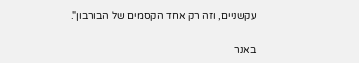עקשניים, וזה רק אחד הקסמים של הבורבון".

באנר